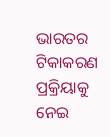ଭାରତର ଟିକାକରଣ ପ୍ରକ୍ରିୟାକୁ ନେଇ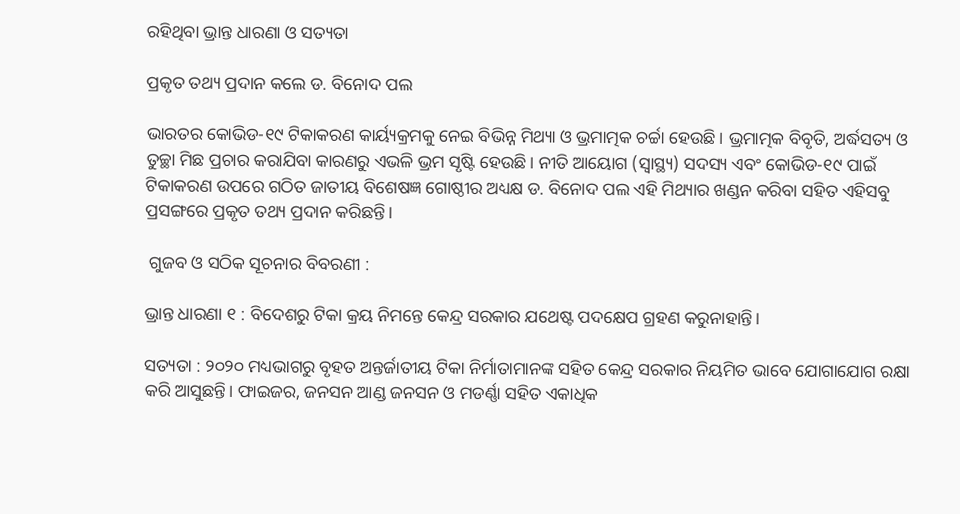ରହିଥିବା ଭ୍ରାନ୍ତ ଧାରଣା ଓ ସତ୍ୟତା

ପ୍ରକୃତ ତଥ୍ୟ ପ୍ରଦାନ କଲେ ଡ. ବିନୋଦ ପଲ

ଭାରତର କୋଭିଡ-୧୯ ଟିକାକରଣ କାର୍ୟ୍ୟକ୍ରମକୁ ନେଇ ବିଭିନ୍ନ ମିଥ୍ୟା ଓ ଭ୍ରମାତ୍ମକ ଚର୍ଚ୍ଚା ହେଉଛି। ଭ୍ରମାତ୍ମକ ବିବୃତି, ଅର୍ଦ୍ଧସତ୍ୟ ଓ ତୁଚ୍ଛା ମିଛ ପ୍ରଚାର କରାଯିବା କାରଣରୁ ଏଭଳି ଭ୍ରମ ସୃଷ୍ଟି ହେଉଛି। ନୀତି ଆୟୋଗ (ସ୍ୱାସ୍ଥ୍ୟ) ସଦସ୍ୟ ଏବଂ କୋଭିଡ-୧୯ ପାଇଁ ଟିକାକରଣ ଉପରେ ଗଠିତ ଜାତୀୟ ବିଶେଷଜ୍ଞ ଗୋଷ୍ଠୀର ଅଧ୍ୟକ୍ଷ ଡ. ବିନୋଦ ପଲ ଏହି ମିଥ୍ୟାର ଖଣ୍ଡନ କରିବା ସହିତ ଏହିସବୁ ପ୍ରସଙ୍ଗରେ ପ୍ରକୃତ ତଥ୍ୟ ପ୍ରଦାନ କରିଛନ୍ତି।

 ଗୁଜବ ଓ ସଠିକ ସୂଚନାର ବିବରଣୀ :

ଭ୍ରାନ୍ତ ଧାରଣା ୧ : ବିଦେଶରୁ ଟିକା କ୍ରୟ ନିମନ୍ତେ କେନ୍ଦ୍ର ସରକାର ଯଥେଷ୍ଟ ପଦକ୍ଷେପ ଗ୍ରହଣ କରୁନାହାନ୍ତି।

ସତ୍ୟତା : ୨୦୨୦ ମଧ୍ୟଭାଗରୁ ବୃହତ ଅନ୍ତର୍ଜାତୀୟ ଟିକା ନିର୍ମାତାମାନଙ୍କ ସହିତ କେନ୍ଦ୍ର ସରକାର ନିୟମିତ ଭାବେ ଯୋଗାଯୋଗ ରକ୍ଷା କରି ଆସୁଛନ୍ତି। ଫାଇଜର, ଜନସନ ଆଣ୍ଡ ଜନସନ ଓ ମଡର୍ଣ୍ଣା ସହିତ ଏକାଧିକ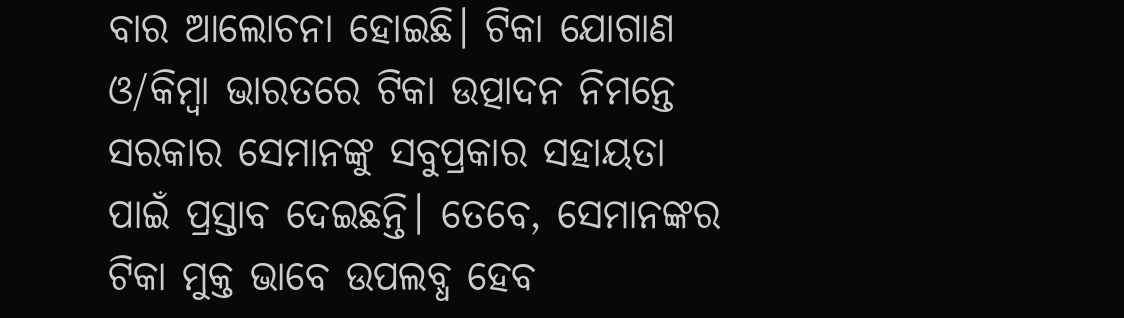ବାର ଆଲୋଚନା ହୋଇଛି। ଟିକା ଯୋଗାଣ ଓ/କିମ୍ବା ଭାରତରେ ଟିକା ଉତ୍ପାଦନ ନିମନ୍ତେ ସରକାର ସେମାନଙ୍କୁ ସବୁପ୍ରକାର ସହାୟତା ପାଇଁ ପ୍ରସ୍ତାବ ଦେଇଛନ୍ତି। ତେବେ, ସେମାନଙ୍କର ଟିକା ମୁକ୍ତ ଭାବେ ଉପଲବ୍ଧ ହେବ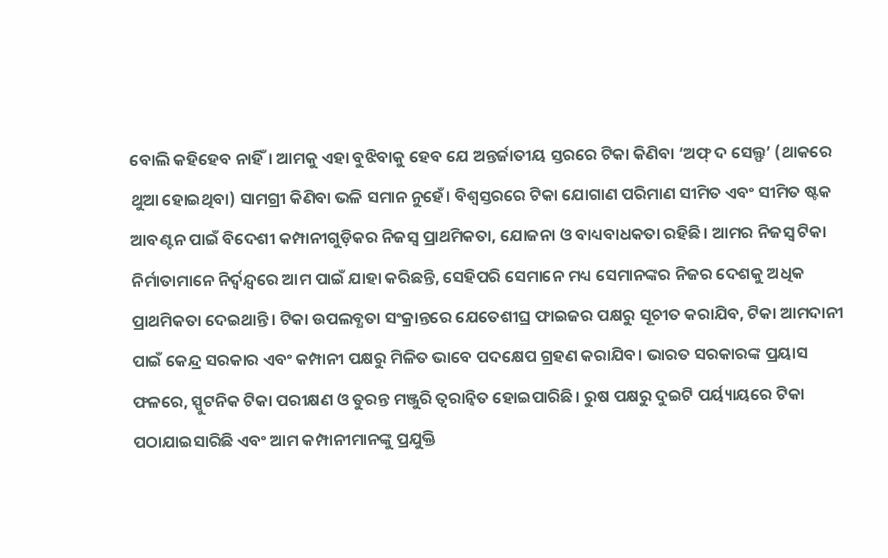ବୋଲି କହିହେବ ନାହିଁ। ଆମକୁ ଏହା ବୁଝିବାକୁ ହେବ ଯେ ଅନ୍ତର୍ଜାତୀୟ ସ୍ତରରେ ଟିକା କିଣିବା ‘ଅଫ୍ ଦ ସେଲ୍ଫ’ (ଥାକରେ ଥୁଆ ହୋଇଥିବା) ସାମଗ୍ରୀ କିଣିବା ଭଳି ସମାନ ନୁହେଁ। ବିଶ୍ୱସ୍ତରରେ ଟିକା ଯୋଗାଣ ପରିମାଣ ସୀମିତ ଏବଂ ସୀମିତ ଷ୍ଟକ ଆବଣ୍ଟନ ପାଇଁ ବିଦେଶୀ କମ୍ପାନୀଗୁଡ଼ିକର ନିଜସ୍ୱ ପ୍ରାଥମିକତା, ଯୋଜନା ଓ ବାଧ୍ୟବାଧକତା ରହିଛି। ଆମର ନିଜସ୍ୱ ଟିକା ନିର୍ମାତାମାନେ ନିର୍ଦ୍ବନ୍ଦ୍ଵରେ ଆମ ପାଇଁ ଯାହା କରିଛନ୍ତି, ସେହିପରି ସେମାନେ ମଧ୍ୟ ସେମାନଙ୍କର ନିଜର ଦେଶକୁ ଅଧିକ ପ୍ରାଥମିକତା ଦେଇଥାନ୍ତି। ଟିକା ଉପଲବ୍ଧତା ସଂକ୍ରାନ୍ତରେ ଯେତେଶୀଘ୍ର ଫାଇଜର ପକ୍ଷରୁ ସୂଚୀତ କରାଯିବ, ଟିକା ଆମଦାନୀ ପାଇଁ କେନ୍ଦ୍ର ସରକାର ଏବଂ କମ୍ପାନୀ ପକ୍ଷରୁ ମିଳିତ ଭାବେ ପଦକ୍ଷେପ ଗ୍ରହଣ କରାଯିବ। ଭାରତ ସରକାରଙ୍କ ପ୍ରୟାସ ଫଳରେ, ସ୍ପୁଟନିକ ଟିକା ପରୀକ୍ଷଣ ଓ ତୁରନ୍ତ ମଞ୍ଜୁରି ତ୍ୱରାନ୍ୱିତ ହୋଇପାରିଛି। ରୁଷ ପକ୍ଷରୁ ଦୁଇଟି ପର୍ୟ୍ୟାୟରେ ଟିକା ପଠାଯାଇସାରିଛି ଏବଂ ଆମ କମ୍ପାନୀମାନଙ୍କୁ ପ୍ରଯୁକ୍ତି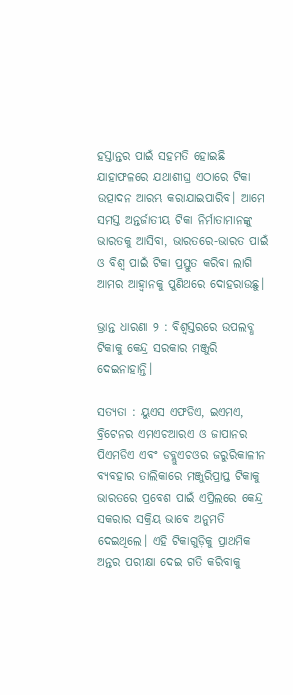ହସ୍ତାନ୍ତର ପାଇଁ ସହମତି ହୋଇଛି ଯାହାଫଳରେ ଯଥାଶୀଘ୍ର ଏଠାରେ ଟିକା ଉତ୍ପାଦନ ଆରମ୍ଭ କରାଯାଇପାରିବ। ଆମେ ସମସ୍ତ ଅନ୍ତର୍ଜାତୀୟ ଟିକା ନିର୍ମାତାମାନଙ୍କୁ ଭାରତକୁ ଆସିବା, ଭାରତରେ-ଭାରତ ପାଇଁ ଓ ବିଶ୍ୱ ପାଇଁ ଟିକା ପ୍ରସ୍ତୁତ କରିବା ଲାଗି ଆମର ଆହ୍ୱାନକୁ ପୁଣିଥରେ ଦୋହରାଉଛୁ।

ଭ୍ରାନ୍ତ ଧାରଣା ୨ : ବିଶ୍ୱସ୍ତରରେ ଉପଲବ୍ଧ ଟିକାକୁ କେନ୍ଦ୍ର ସରକାର ମଞ୍ଜୁରି ଦେଇନାହାନ୍ତି।

ସତ୍ୟତା : ୟୁଏସ ଏଫଡିଏ, ଇଏମଏ, ବ୍ରିଟେନର ଏମଏଚଆରଏ ଓ ଜାପାନର ପିଏମଡିଏ ଏବଂ ଡବ୍ଲୁଏଚଓର ଜରୁରିକାଳୀନ ବ୍ୟବହାର ତାଲିକାରେ ମଞ୍ଜୁରିପ୍ରାପ୍ତ ଟିକାକୁ ଭାରତରେ ପ୍ରବେଶ ପାଇଁ ଏପ୍ରିଲରେ କେନ୍ଦ୍ର ସକରାର ସକ୍ରିୟ ଭାବେ ଅନୁମତି ଦେଇଥିଲେ। ଏହି ଟିକାଗୁଡ଼ିକୁ ପ୍ରାଥମିକ ଅନ୍ତର ପରୀକ୍ଷା ଦେଇ ଗତି କରିବାକୁ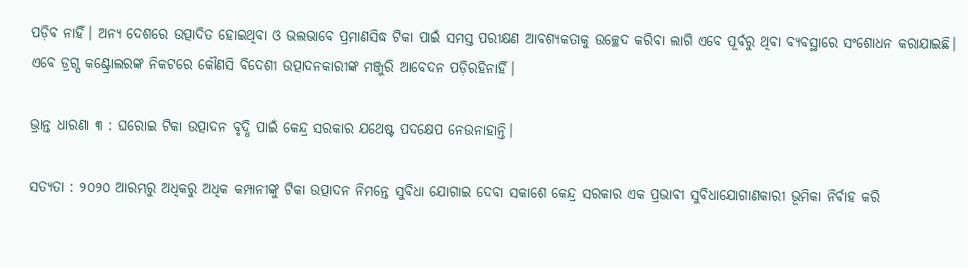ପଡ଼ିବ ନାହିଁ। ଅନ୍ୟ ଦେଶରେ ଉତ୍ପାଦିତ ହୋଇଥିବା ଓ ଭଲଭାବେ ପ୍ରମାଣସିଦ୍ଧ ଟିକା ପାଇଁ ସମସ୍ତ ପରୀକ୍ଷଣ ଆବଶ୍ୟକତାକୁ ଉଚ୍ଛେଦ କରିବା ଲାଗି ଏବେ ପୂର୍ବରୁ ଥିବା ବ୍ୟବସ୍ଥାରେ ସଂଶୋଧନ କରାଯାଇଛି। ଏବେ ଡ୍ରଗ୍ସ କଣ୍ଟ୍ରୋଲରଙ୍କ ନିକଟରେ କୌଣସି ବିଦେଶୀ ଉତ୍ପାଦନକାରୀଙ୍କ ମଞ୍ଜୁରି ଆବେଦନ ପଡ଼ିରହିନାହିଁ।

ଭ୍ରାନ୍ତ ଧାରଣା ୩ : ଘରୋଇ ଟିକା ଉତ୍ପାଦନ ବୃଦ୍ଧି ପାଇଁ କେନ୍ଦ୍ର ସରକାର ଯଥେଷ୍ଟ ପଦକ୍ଷେପ ନେଉନାହାନ୍ତି।

ସତ୍ୟତା : ୨୦୨୦ ଆରମ୍ଭରୁ ଅଧିକରୁ ଅଧିକ କମ୍ପାନୀଙ୍କୁ ଟିକା ଉତ୍ପାଦନ ନିମନ୍ତେ ସୁବିଧା ଯୋଗାଇ ଦେବା ସକାଶେ କେନ୍ଦ୍ର ସରକାର ଏକ ପ୍ରଭାବୀ ସୁବିଧାଯୋଗାଣକାରୀ ଭୂମିକା ନିର୍ବାହ କରି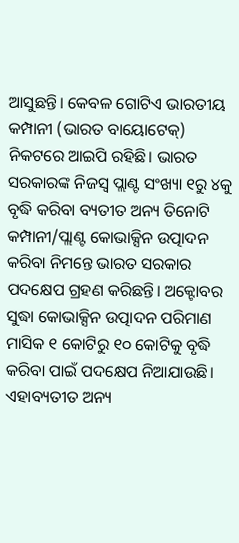ଆସୁଛନ୍ତି। କେବଳ ଗୋଟିଏ ଭାରତୀୟ କମ୍ପାନୀ (ଭାରତ ବାୟୋଟେକ୍) ନିକଟରେ ଆଇପି ରହିଛି। ଭାରତ ସରକାରଙ୍କ ନିଜସ୍ୱ ପ୍ଲାଣ୍ଟ ସଂଖ୍ୟା ୧ରୁ ୪କୁ ବୃଦ୍ଧି କରିବା ବ୍ୟତୀତ ଅନ୍ୟ ତିନୋଟି କମ୍ପାନୀ/ପ୍ଲାଣ୍ଟ କୋଭାକ୍ସିନ ଉତ୍ପାଦନ କରିବା ନିମନ୍ତେ ଭାରତ ସରକାର ପଦକ୍ଷେପ ଗ୍ରହଣ କରିଛନ୍ତି। ଅକ୍ଟୋବର ସୁଦ୍ଧା କୋଭାକ୍ସିନ ଉତ୍ପାଦନ ପରିମାଣ ମାସିକ ୧ କୋଟିରୁ ୧୦ କୋଟିକୁ ବୃଦ୍ଧି କରିବା ପାଇଁ ପଦକ୍ଷେପ ନିଆଯାଉଛି। ଏହାବ୍ୟତୀତ ଅନ୍ୟ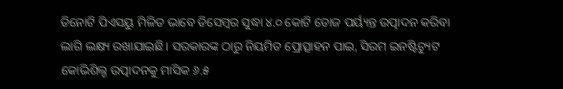ତିନୋଟି ପିଏସୟୁ ମିଳିତ ଭାବେ ଡିସେମ୍ବର ସୁଦ୍ଧା ୪.୦ କୋଟି ଡୋଜ ପର୍ୟ୍ୟନ୍ତ ଉତ୍ପାଦନ କରିବା ଲାଗି ଲକ୍ଷ୍ୟ ରଖାଯାଇଛି। ସରକାରଙ୍କ ଠାରୁ ନିୟମିତ ପ୍ରୋତ୍ସାହନ ପାଇ, ସିରମ ଇନଷ୍ଟିଚ୍ୟୁଟ କୋଭିଶିଲ୍ଡ ଉତ୍ପାଦନକୁ ମାସିକ ୬.୫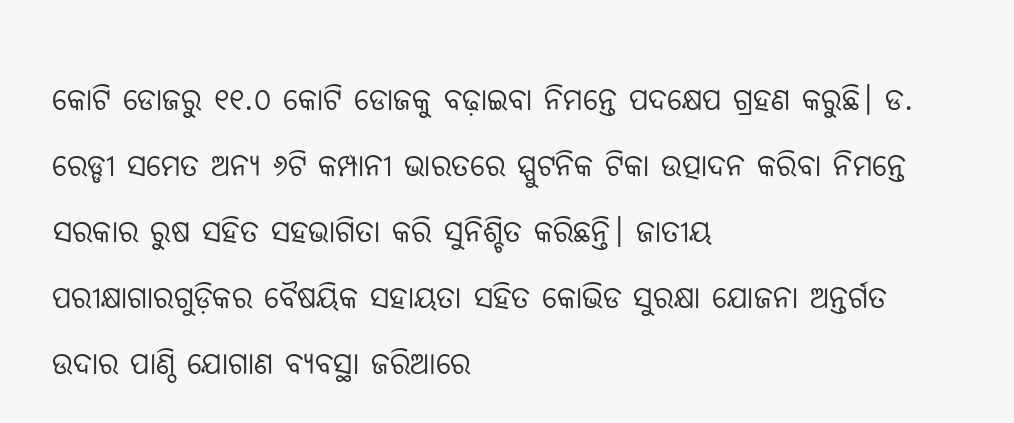କୋଟି ଡୋଜରୁ ୧୧.୦ କୋଟି ଡୋଜକୁ ବଢ଼ାଇବା ନିମନ୍ତେ ପଦକ୍ଷେପ ଗ୍ରହଣ କରୁଛି। ଡ. ରେଡ୍ଡୀ ସମେତ ଅନ୍ୟ ୬ଟି କମ୍ପାନୀ ଭାରତରେ ସ୍ପୁଟନିକ ଟିକା ଉତ୍ପାଦନ କରିବା ନିମନ୍ତେ ସରକାର ରୁଷ ସହିତ ସହଭାଗିତା କରି ସୁନିଶ୍ଚିତ କରିଛନ୍ତି। ଜାତୀୟ ପରୀକ୍ଷାଗାରଗୁଡ଼ିକର ବୈଷୟିକ ସହାୟତା ସହିତ କୋଭିଡ ସୁରକ୍ଷା ଯୋଜନା ଅନ୍ତର୍ଗତ ଉଦାର ପାଣ୍ଠି ଯୋଗାଣ ବ୍ୟବସ୍ଥା ଜରିଆରେ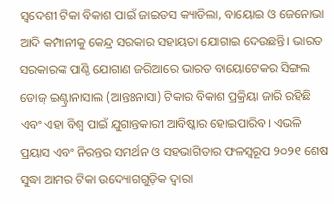ସ୍ୱଦେଶୀ ଟିକା ବିକାଶ ପାଇଁ ଜାଇଡସ କ୍ୟାଡିଲା, ବାୟୋଇ ଓ ଜେନୋଭା ଆଦି କମ୍ପାନୀକୁ କେନ୍ଦ୍ର ସରକାର ସହାୟତା ଯୋଗାଇ ଦେଉଛନ୍ତି। ଭାରତ ସରକାରଙ୍କ ପାଣ୍ଠି ଯୋଗାଣ ଜରିଆରେ ଭାରତ ବାୟୋଟେକର ସିଙ୍ଗଲ ଡୋଜ୍ ଇଣ୍ଟ୍ରାନାସାଲ (ଆନ୍ତଃନାସା) ଟିକାର ବିକାଶ ପ୍ରକ୍ରିୟା ଜାରି ରହିଛି ଏବଂ ଏହା ବିଶ୍ୱ ପାଇଁ ଯୁଗାନ୍ତକାରୀ ଆବିଷ୍କାର ହୋଇପାରିବ। ଏଭଳି ପ୍ରୟାସ ଏବଂ ନିରନ୍ତର ସମର୍ଥନ ଓ ସହଭାଗିତାର ଫଳସ୍ୱରୂପ ୨୦୨୧ ଶେଷ ସୁଦ୍ଧା ଆମର ଟିକା ଉଦ୍ୟୋଗଗୁଡ଼ିକ ଦ୍ୱାରା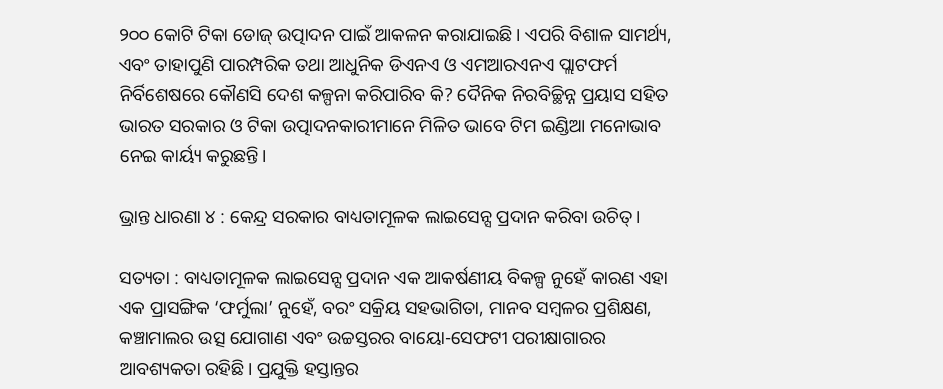୨୦୦ କୋଟି ଟିକା ଡୋଜ୍ ଉତ୍ପାଦନ ପାଇଁ ଆକଳନ କରାଯାଇଛି। ଏପରି ବିଶାଳ ସାମର୍ଥ୍ୟ, ଏବଂ ତାହାପୁଣି ପାରମ୍ପରିକ ତଥା ଆଧୁନିକ ଡିଏନଏ ଓ ଏମଆରଏନଏ ପ୍ଲାଟଫର୍ମ ନିର୍ବିଶେଷରେ କୌଣସି ଦେଶ କଳ୍ପନା କରିପାରିବ କି? ଦୈନିକ ନିରବିଚ୍ଛିନ୍ନ ପ୍ରୟାସ ସହିତ ଭାରତ ସରକାର ଓ ଟିକା ଉତ୍ପାଦନକାରୀମାନେ ମିଳିତ ଭାବେ ଟିମ ଇଣ୍ଡିଆ ମନୋଭାବ ନେଇ କାର୍ୟ୍ୟ କରୁଛନ୍ତି।

ଭ୍ରାନ୍ତ ଧାରଣା ୪ : କେନ୍ଦ୍ର ସରକାର ବାଧ୍ୟତାମୂଳକ ଲାଇସେନ୍ସ ପ୍ରଦାନ କରିବା ଉଚିତ୍।

ସତ୍ୟତା : ବାଧ୍ୟତାମୂଳକ ଲାଇସେନ୍ସ ପ୍ରଦାନ ଏକ ଆକର୍ଷଣୀୟ ବିକଳ୍ପ ନୁହେଁ କାରଣ ଏହା ଏକ ପ୍ରାସଙ୍ଗିକ ‘ଫର୍ମୁଲା’ ନୁହେଁ, ବରଂ ସକ୍ରିୟ ସହଭାଗିତା, ମାନବ ସମ୍ବଳର ପ୍ରଶିକ୍ଷଣ, କଞ୍ଚାମାଲର ଉତ୍ସ ଯୋଗାଣ ଏବଂ ଉଚ୍ଚସ୍ତରର ବାୟୋ-ସେଫଟୀ ପରୀକ୍ଷାଗାରର ଆବଶ୍ୟକତା ରହିଛି। ପ୍ରଯୁକ୍ତି ହସ୍ତାନ୍ତର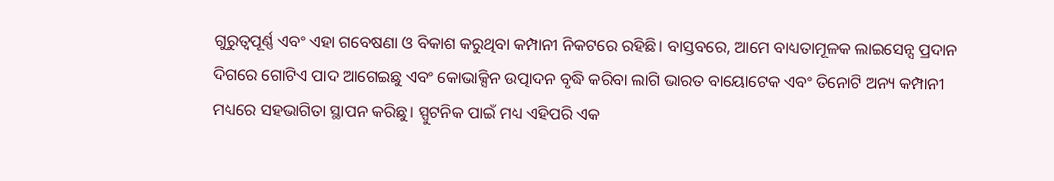ଗୁରୁତ୍ୱପୂର୍ଣ୍ଣ ଏବଂ ଏହା ଗବେଷଣା ଓ ବିକାଶ କରୁଥିବା କମ୍ପାନୀ ନିକଟରେ ରହିଛି। ବାସ୍ତବରେ, ଆମେ ବାଧ୍ୟତାମୂଳକ ଲାଇସେନ୍ସ ପ୍ରଦାନ ଦିଗରେ ଗୋଟିଏ ପାଦ ଆଗେଇଛୁ ଏବଂ କୋଭାକ୍ସିନ ଉତ୍ପାଦନ ବୃଦ୍ଧି କରିବା ଲାଗି ଭାରତ ବାୟୋଟେକ ଏବଂ ତିନୋଟି ଅନ୍ୟ କମ୍ପାନୀ ମଧ୍ୟରେ ସହଭାଗିତା ସ୍ଥାପନ କରିଛୁ। ସ୍ପୁଟନିକ ପାଇଁ ମଧ୍ୟ ଏହିପରି ଏକ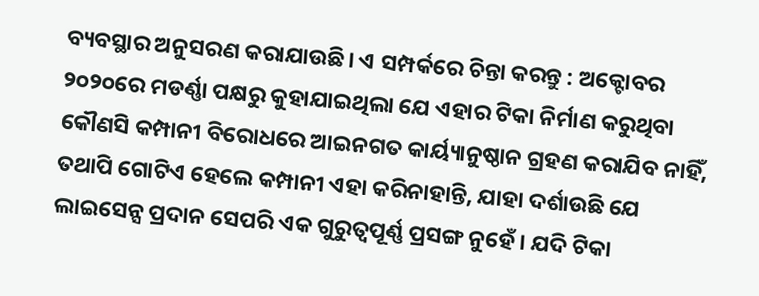ବ୍ୟବସ୍ଥାର ଅନୁସରଣ କରାଯାଉଛି। ଏ ସମ୍ପର୍କରେ ଚିନ୍ତା କରନ୍ତୁ : ଅକ୍ଟୋବର ୨୦୨୦ରେ ମଡର୍ଣ୍ଣା ପକ୍ଷରୁ କୁହାଯାଇଥିଲା ଯେ ଏହାର ଟିକା ନିର୍ମାଣ କରୁଥିବା କୌଣସି କମ୍ପାନୀ ବିରୋଧରେ ଆଇନଗତ କାର୍ୟ୍ୟାନୁଷ୍ଠାନ ଗ୍ରହଣ କରାଯିବ ନାହିଁ, ତଥାପି ଗୋଟିଏ ହେଲେ କମ୍ପାନୀ ଏହା କରିନାହାନ୍ତି, ଯାହା ଦର୍ଶାଉଛି ଯେ ଲାଇସେନ୍ସ ପ୍ରଦାନ ସେପରି ଏକ ଗୁରୁତ୍ୱପୂର୍ଣ୍ଣ ପ୍ରସଙ୍ଗ ନୁହେଁ। ଯଦି ଟିକା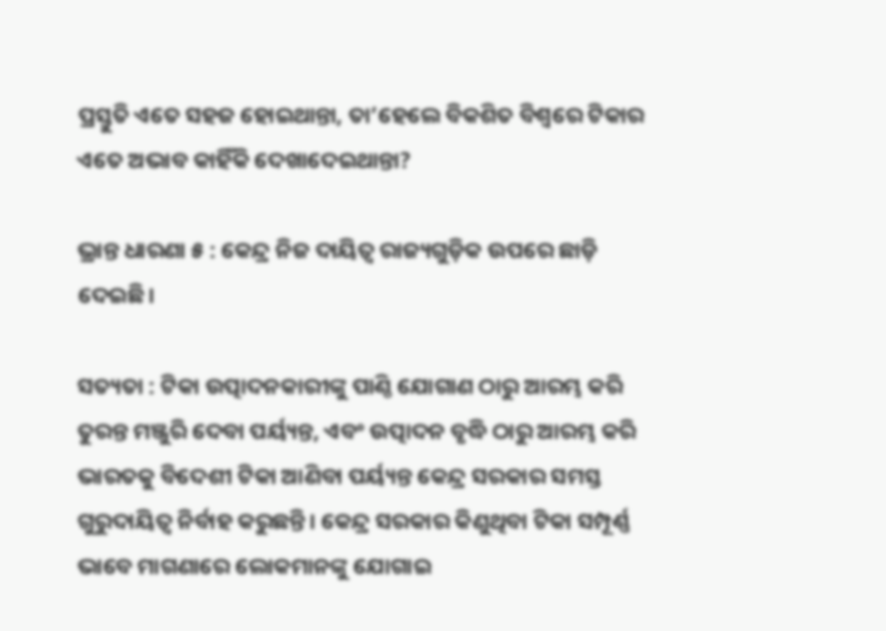ପ୍ରସ୍ତୁତି ଏତେ ସହଜ ହୋଇଥାନ୍ତା, ତା’ହେଲେ ବିକଶିତ ବିଶ୍ୱରେ ଟିକାର ଏତେ ଅଭାବ କାହିଁକି ଦେଖାଦେଇଥାନ୍ତା?

ଭ୍ରାନ୍ତ ଧାରଣା ୫ : କେନ୍ଦ୍ର ନିଜ ଦାୟିତ୍ୱ ରାଜ୍ୟଗୁଡ଼ିକ ଉପରେ ଛାଡ଼ି ଦେଇଛି।

ସତ୍ୟତା : ଟିକା ଉତ୍ପାଦନକାରୀଙ୍କୁ ପାଣ୍ଠି ଯୋଗାଣ ଠାରୁ ଆରମ୍ଭ କରି ତୁରନ୍ତ ମଞ୍ଜୁରି ଦେବା ପର୍ୟ୍ୟନ୍ତ, ଏବଂ ଉତ୍ପାଦନ ବୃଦ୍ଧି ଠାରୁ ଆରମ୍ଭ କରି ଭାରତକୁ ବିଦେଶୀ ଟିକା ଆଣିବା ପର୍ୟ୍ୟନ୍ତ କେନ୍ଦ୍ର ସରକାର ସମସ୍ତ ଗୁରୁଦାୟିତ୍ୱ ନିର୍ବାହ କରୁଛନ୍ତି। କେନ୍ଦ୍ର ସରକାର କିଣୁଥିବା ଟିକା ସମ୍ପୂର୍ଣ୍ଣ ଭାବେ ମାଗଣାରେ ଲୋକମାନଙ୍କୁ ଯୋଗାଇ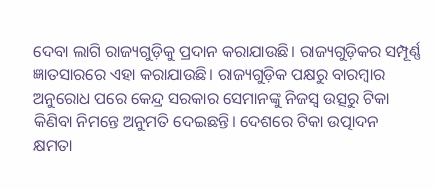ଦେବା ଲାଗି ରାଜ୍ୟଗୁଡ଼ିକୁ ପ୍ରଦାନ କରାଯାଉଛି। ରାଜ୍ୟଗୁଡ଼ିକର ସମ୍ପୂର୍ଣ୍ଣ ଜ୍ଞାତସାରରେ ଏହା କରାଯାଉଛି। ରାଜ୍ୟଗୁଡ଼ିକ ପକ୍ଷରୁ ବାରମ୍ବାର ଅନୁରୋଧ ପରେ କେନ୍ଦ୍ର ସରକାର ସେମାନଙ୍କୁ ନିଜସ୍ୱ ଉତ୍ସରୁ ଟିକା କିଣିବା ନିମନ୍ତେ ଅନୁମତି ଦେଇଛନ୍ତି। ଦେଶରେ ଟିକା ଉତ୍ପାଦନ କ୍ଷମତା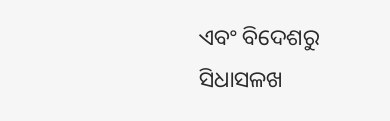ଏବଂ ବିଦେଶରୁ ସିଧାସଳଖ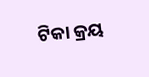ଟିକା କ୍ରୟ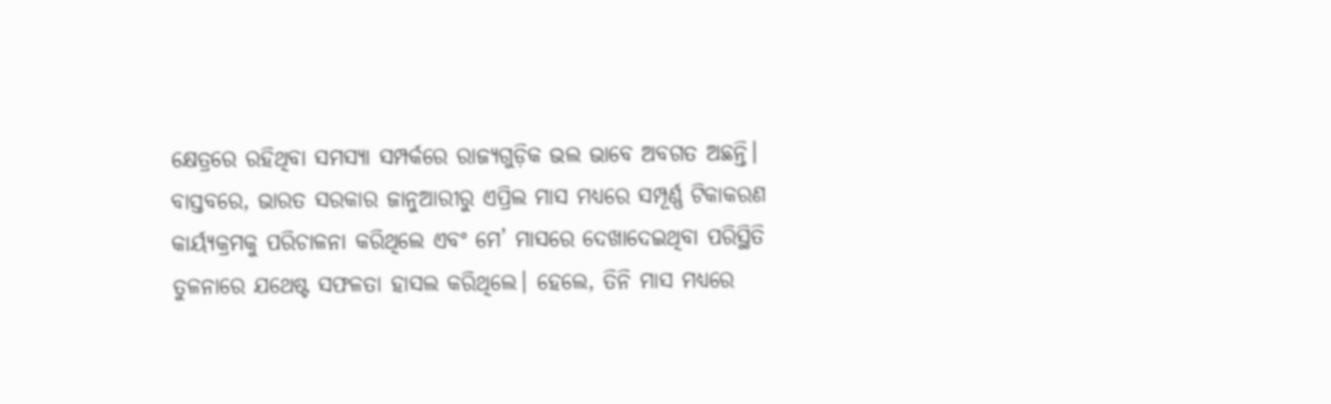କ୍ଷେତ୍ରରେ ରହିଥିବା ସମସ୍ୟା ସମ୍ପର୍କରେ ରାଜ୍ୟଗୁଡ଼ିକ ଭଲ ଭାବେ ଅବଗତ ଅଛନ୍ତି। ବାସ୍ତବରେ, ଭାରତ ସରକାର ଜାନୁଆରୀରୁ ଏପ୍ରିଲ ମାସ ମଧ୍ୟରେ ସମ୍ପୂର୍ଣ୍ଣ ଟିକାକରଣ କାର୍ୟ୍ୟକ୍ରମକୁ ପରିଚାଳନା କରିଥିଲେ ଏବଂ ମେ’ ମାସରେ ଦେଖାଦେଇଥିବା ପରିସ୍ଥିତି ତୁଳନାରେ ଯଥେଷ୍ଟ ସଫଳତା ହାସଲ କରିଥିଲେ। ହେଲେ, ତିନି ମାସ ମଧ୍ୟରେ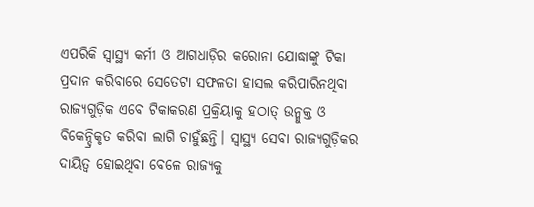ଏପରିକି ସ୍ୱାସ୍ଥ୍ୟ କର୍ମୀ ଓ ଆଗଧାଡ଼ିର କରୋନା ଯୋଦ୍ଧାଙ୍କୁ ଟିକା ପ୍ରଦାନ କରିବାରେ ସେତେଟା ସଫଳତା ହାସଲ କରିପାରିନଥିବା ରାଜ୍ୟଗୁଡ଼ିକ ଏବେ ଟିକାକରଣ ପ୍ରକ୍ରିୟାକୁ ହଠାତ୍ ଉନ୍ମୁକ୍ତ ଓ ବିକେନ୍ଦ୍ରିକୃତ କରିବା ଲାଗି ଚାହୁଁଛନ୍ତି। ସ୍ୱାସ୍ଥ୍ୟ ସେବା ରାଜ୍ୟଗୁଡ଼ିକର ଦାୟିତ୍ୱ ହୋଇଥିବା ବେଳେ ରାଜ୍ୟକୁ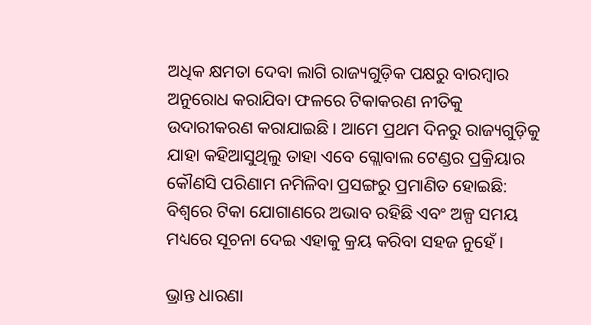ଅଧିକ କ୍ଷମତା ଦେବା ଲାଗି ରାଜ୍ୟଗୁଡ଼ିକ ପକ୍ଷରୁ ବାରମ୍ବାର ଅନୁରୋଧ କରାଯିବା ଫଳରେ ଟିକାକରଣ ନୀତିକୁ ଉଦାରୀକରଣ କରାଯାଇଛି। ଆମେ ପ୍ରଥମ ଦିନରୁ ରାଜ୍ୟଗୁଡ଼ିକୁ ଯାହା କହିଆସୁଥିଲୁ ତାହା ଏବେ ଗ୍ଲୋବାଲ ଟେଣ୍ଡର ପ୍ରକ୍ରିୟାର କୌଣସି ପରିଣାମ ନମିଳିବା ପ୍ରସଙ୍ଗରୁ ପ୍ରମାଣିତ ହୋଇଛି: ବିଶ୍ୱରେ ଟିକା ଯୋଗାଣରେ ଅଭାବ ରହିଛି ଏବଂ ଅଳ୍ପ ସମୟ ମଧ୍ୟରେ ସୂଚନା ଦେଇ ଏହାକୁ କ୍ରୟ କରିବା ସହଜ ନୁହେଁ।

ଭ୍ରାନ୍ତ ଧାରଣା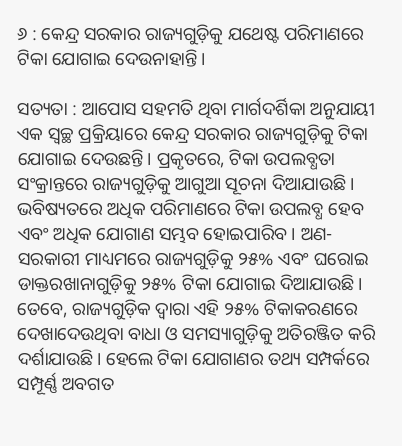୬ : କେନ୍ଦ୍ର ସରକାର ରାଜ୍ୟଗୁଡ଼ିକୁ ଯଥେଷ୍ଟ ପରିମାଣରେ ଟିକା ଯୋଗାଇ ଦେଉନାହାନ୍ତି।

ସତ୍ୟତା : ଆପୋସ ସହମତି ଥିବା ମାର୍ଗଦର୍ଶିକା ଅନୁଯାୟୀ ଏକ ସ୍ୱଚ୍ଛ ପ୍ରକ୍ରିୟାରେ କେନ୍ଦ୍ର ସରକାର ରାଜ୍ୟଗୁଡ଼ିକୁ ଟିକା ଯୋଗାଇ ଦେଉଛନ୍ତି। ପ୍ରକୃତରେ, ଟିକା ଉପଲବ୍ଧତା ସଂକ୍ରାନ୍ତରେ ରାଜ୍ୟଗୁଡ଼ିକୁ ଆଗୁଆ ସୂଚନା ଦିଆଯାଉଛି। ଭବିଷ୍ୟତରେ ଅଧିକ ପରିମାଣରେ ଟିକା ଉପଲବ୍ଧ ହେବ ଏବଂ ଅଧିକ ଯୋଗାଣ ସମ୍ଭବ ହୋଇପାରିବ। ଅଣ-ସରକାରୀ ମାଧ୍ୟମରେ ରାଜ୍ୟଗୁଡ଼ିକୁ ୨୫% ଏବଂ ଘରୋଇ ଡାକ୍ତରଖାନାଗୁଡ଼ିକୁ ୨୫% ଟିକା ଯୋଗାଇ ଦିଆଯାଉଛି। ତେବେ, ରାଜ୍ୟଗୁଡ଼ିକ ଦ୍ୱାରା ଏହି ୨୫% ଟିକାକରଣରେ ଦେଖାଦେଉଥିବା ବାଧା ଓ ସମସ୍ୟାଗୁଡ଼ିକୁ ଅତିରଞ୍ଜିତ କରି ଦର୍ଶାଯାଉଛି। ହେଲେ ଟିକା ଯୋଗାଣର ତଥ୍ୟ ସମ୍ପର୍କରେ ସମ୍ପୂର୍ଣ୍ଣ ଅବଗତ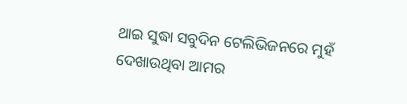ଥାଇ ସୁଦ୍ଧା ସବୁଦିନ ଟେଲିଭିଜନରେ ମୁହଁ ଦେଖାଉଥିବା ଆମର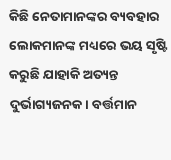କିଛି ନେତାମାନଙ୍କର ବ୍ୟବହାର ଲୋକମାନଙ୍କ ମଧ୍ୟରେ ଭୟ ସୃଷ୍ଟି କରୁଛି ଯାହାକି ଅତ୍ୟନ୍ତ ଦୁର୍ଭାଗ୍ୟଜନକ। ବର୍ତ୍ତମାନ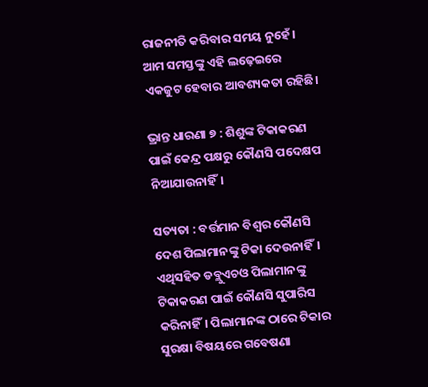ରାଜନୀତି କରିବାର ସମୟ ନୁହେଁ। ଆମ ସମସ୍ତଙ୍କୁ ଏହି ଲଢ଼େଇରେ ଏକଜୁଟ ହେବାର ଆବଶ୍ୟକତା ରହିଛି।

ଭ୍ରାନ୍ତ ଧାରଣା ୭ : ଶିଶୁଙ୍କ ଟିକାକରଣ ପାଇଁ କେନ୍ଦ୍ର ପକ୍ଷରୁ କୌଣସି ପଦେକ୍ଷପ ନିଆଯାଉନାହିଁ।

ସତ୍ୟତା : ବର୍ତ୍ତମାନ ବିଶ୍ୱର କୌଣସି ଦେଶ ପିଲାମାନଙ୍କୁ ଟିକା ଦେଉନାହିଁ। ଏଥିସହିତ ଡବ୍ଲୁଏଚଓ ପିଲାମାନଙ୍କୁ ଟିକାକରଣ ପାଇଁ କୌଣସି ସୁପାରିସ କରିନାହିଁ। ପିଲାମାନଙ୍କ ଠାରେ ଟିକାର ସୁରକ୍ଷା ବିଷୟରେ ଗବେଷଣା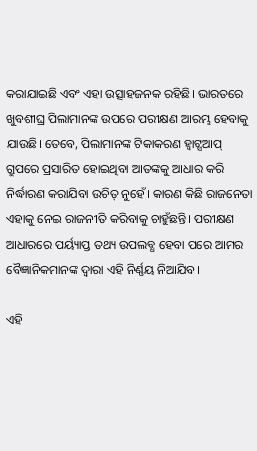କରାଯାଇଛି ଏବଂ ଏହା ଉତ୍ସାହଜନକ ରହିଛି। ଭାରତରେ ଖୁବଶୀଘ୍ର ପିଲାମାନଙ୍କ ଉପରେ ପରୀକ୍ଷଣ ଆରମ୍ଭ ହେବାକୁ ଯାଉଛି। ତେବେ, ପିଲାମାନଙ୍କ ଟିକାକରଣ ହ୍ଵାଟ୍ସଆପ୍ ଗ୍ରୁପରେ ପ୍ରସାରିତ ହୋଇଥିବା ଆତଙ୍କକୁ ଆଧାର କରି ନିର୍ଦ୍ଧାରଣ କରାଯିବା ଉଚିତ୍ ନୁହେଁ। କାରଣ କିଛି ରାଜନେତା ଏହାକୁ ନେଇ ରାଜନୀତି କରିବାକୁ ଚାହୁଁଛନ୍ତି। ପରୀକ୍ଷଣ ଆଧାରରେ ପର୍ୟ୍ୟାପ୍ତ ତଥ୍ୟ ଉପଲବ୍ଧ ହେବା ପରେ ଆମର ବୈଜ୍ଞାନିକମାନଙ୍କ ଦ୍ୱାରା ଏହି ନିର୍ଣ୍ଣୟ ନିଆଯିବ।

ଏହି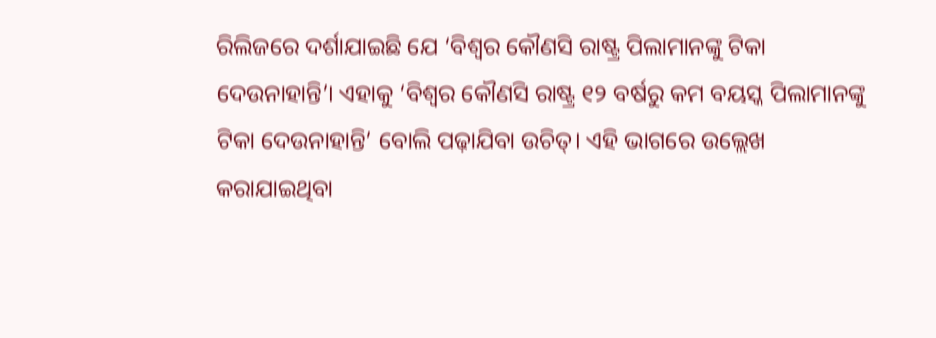ରିଲିଜରେ ଦର୍ଶାଯାଇଛି ଯେ ‘ବିଶ୍ବର କୌଣସି ରାଷ୍ଟ୍ର ପିଲାମାନଙ୍କୁ ଟିକା ଦେଉନାହାନ୍ତି’। ଏହାକୁ ‘ବିଶ୍ବର କୌଣସି ରାଷ୍ଟ୍ର ୧୨ ବର୍ଷରୁ କମ ବୟସ୍କ ପିଲାମାନଙ୍କୁ ଟିକା ଦେଉନାହାନ୍ତି’ ବୋଲି ପଢ଼ାଯିବା ଉଚିତ୍। ଏହି ଭାଗରେ ଉଲ୍ଲେଖ କରାଯାଇଥିବା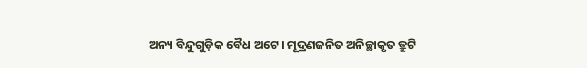ଅନ୍ୟ ବିନ୍ଦୁଗୁଡ଼ିକ ବୈଧ ଅଟେ। ମୂଦ୍ରଣଜନିତ ଅନିଚ୍ଛାକୃତ ତ୍ରୁଟି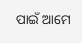ପାଇଁ ଆମେ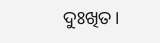ଦୁଃଖିତ।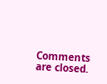Comments are closed.